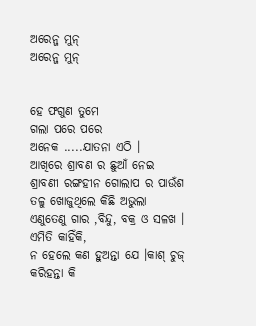ଅରେନ୍ଜ ମୁନ୍
ଅରେନ୍ଜ ମୁନ୍


ହେ ଫଗୁଣ ତୁମେ
ଗଲା ପରେ ପରେ
ଅନେକ .....ଯାତନା ଏଠି ।
ଆଖିରେ ଶ୍ରାବଣ ର ଛୁଆଁ ନେଇ ଶ୍ରାବଣୀ ରଙ୍ଗହୀନ ଗୋଲାପ ର ପାଉଁଶ ତଳୁ ଖୋଜୁଥିଲେ କିଛି ଅଭୁଲା ଏଣୁତେଣୁ ଗାର ,ବିନ୍ଦୁ, ବକ୍ର ଓ ସଳଖ ।
ଏମିତି କାହିଁକି,
ନ ହେଲେ କଣ ହୁଅନ୍ତା ଯେ ।କାଶ୍ ଚୁଜ୍ କରିହନ୍ତା କି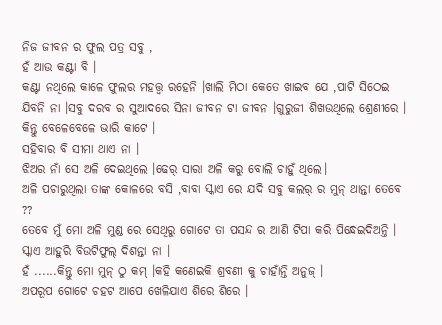ନିଜ ଜୀବନ ର ଫୁଲ ପତ୍ର ସବୁ ,
ହଁ ଆଉ କଣ୍ଟା ବି ।
କଣ୍ଟା ନଥିଲେ କାଳେ ଫୁଲର ମହତ୍ତ୍ଵ ରହେନି ।ଖାଲି ମିଠା କେତେ ଖାଇବ ଯେ ,ପାଟି ସିଠେଇ ଯିବନି ନା ।ସବୁ ଦରବ ର ସୁଆଦରେ ସିନା ଜୀବନ ଟା ଜୀବନ ।ଗୁରୁଜୀ ଶିଖଉଥିଲେ ଶ୍ରେଣୀରେ ।
କିନ୍ତୁ ବେଳେବେଳେ ଭାରି କାଟେ ।
ସହିବାର ବି ସୀମା ଥାଏ ନା ।
ଝିଅର ନାଁ ସେ ଅଳି ଦେଇଥିଲେ ।ଢେର୍ ସାରା ଅଳି କରୁ ବୋଲି ଚାହୁଁ ଥିଲେ।
ଅଳି ପଚାରୁଥିଲା ତାଙ୍କ କୋଳରେ ବସି ,ବାବା ସ୍କାଏ ରେ ଯଦି ସବୁ କଲର୍ ର ମୁନ୍ ଥାନ୍ତା ତେବେ ??
ତେବେ ମୁଁ ମୋ ଅଳି ମୁଣ୍ଡ ରେ ସେଥିରୁ ଗୋଟେ ତା ପସନ୍ଦ ର ଆଣି ଟିପା କରି ପିନ୍ଧେଇଦିଅନ୍ତି ।
ସ୍କାଏ ଆହୁରି ବିଉଟିଫୁଲ୍ ଦିଶନ୍ତା ନା ।
ହଁ ......କିନ୍ତୁ ମୋ ମୁନ୍ ଠୁ କମ୍ ।କହି କଣେଇକି ଶ୍ରବଣୀ କୁ ଚାହାଁନ୍ତି ଅନୁଜ୍ ।
ଅପରୂପ ଗୋଟେ ଚହଟ ଆପେ ଖେଳିଯାଏ ଶିରେ ଶିରେ ।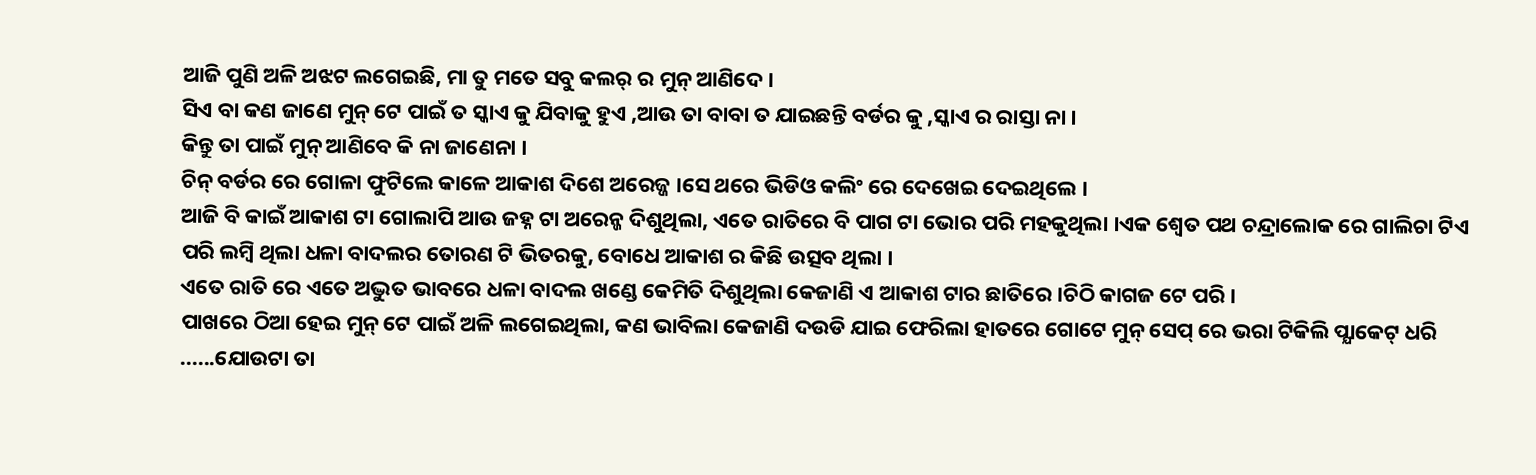ଆଜି ପୁଣି ଅଳି ଅଝଟ ଲଗେଇଛି, ମା ତୁ ମତେ ସବୁ କଲର୍ ର ମୁନ୍ ଆଣିଦେ ।
ସିଏ ବା କଣ ଜାଣେ ମୁନ୍ ଟେ ପାଇଁ ତ ସ୍କାଏ କୁ ଯିବାକୁ ହୁଏ ,ଆଉ ତା ବାବା ତ ଯାଇଛନ୍ତି ବର୍ଡର କୁ ,ସ୍କାଏ ର ରାସ୍ତା ନା ।
କିନ୍ତୁ ତା ପାଇଁ ମୁନ୍ ଆଣିବେ କି ନା ଜାଣେନା ।
ଚିନ୍ ବର୍ଡର ରେ ଗୋଳା ଫୁଟିଲେ କାଳେ ଆକାଶ ଦିଶେ ଅରେଜ୍ଜ ।ସେ ଥରେ ଭିଡିଓ କଲିଂ ରେ ଦେଖେଇ ଦେଇଥିଲେ ।
ଆଜି ବି କାଇଁ ଆକାଶ ଟା ଗୋଲାପି ଆଉ ଜହ୍ନ ଟା ଅରେନ୍ଜ ଦିଶୁଥିଲା, ଏତେ ରାତିରେ ବି ପାଗ ଟା ଭୋର ପରି ମହକୁଥିଲା ।ଏକ ଶ୍ବେତ ପଥ ଚନ୍ଦ୍ରାଲୋକ ରେ ଗାଲିଚା ଟିଏ ପରି ଲମ୍ବି ଥିଲା ଧଳା ବାଦଲର ତୋରଣ ଟି ଭିତରକୁ, ବୋଧେ ଆକାଶ ର କିଛି ଉତ୍ସବ ଥିଲା ।
ଏତେ ରାତି ରେ ଏତେ ଅଦ୍ଭୁତ ଭାବରେ ଧଳା ବାଦଲ ଖଣ୍ଡେ କେମିତି ଦିଶୁଥିଲା କେଜାଣି ଏ ଆକାଶ ଟାର ଛାତିରେ ।ଚିଠି କାଗଜ ଟେ ପରି ।
ପାଖରେ ଠିଆ ହେଇ ମୁନ୍ ଟେ ପାଇଁ ଅଳି ଲଗେଇଥିଲା, କଣ ଭାବିଲା କେଜାଣି ଦଉଡି ଯାଇ ଫେରିଲା ହାତରେ ଗୋଟେ ମୁନ୍ ସେପ୍ ରେ ଭରା ଟିକିଲି ପ୍ଯାକେଟ୍ ଧରି ......ଯୋଉଟା ତା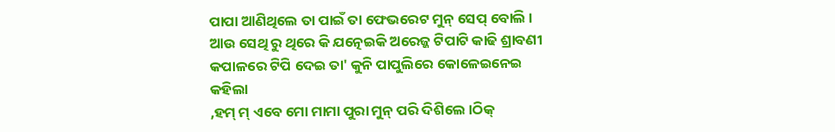ପାପା ଆଣିଥିଲେ ତା ପାଇଁ ତା ଫେଭରେଟ ମୁନ୍ ସେପ୍ ବୋଲି ।
ଆଉ ସେଥି ରୁ ଥିରେ କି ଯତ୍ନେଇକି ଅରେଜ୍ଜ ଟିପାଟି କାଢି ଶ୍ରାବଣୀ କପାଳରେ ଟିପି ଦେଇ ତା' କୁନି ପାପୁଲିରେ କୋଳେଇନେଇ କହିଲା
,ହମ୍ ମ୍ ଏବେ ମୋ ମାମା ପୁରା ମୁନ୍ ପରି ଦିଶିଲେ ।ଠିକ୍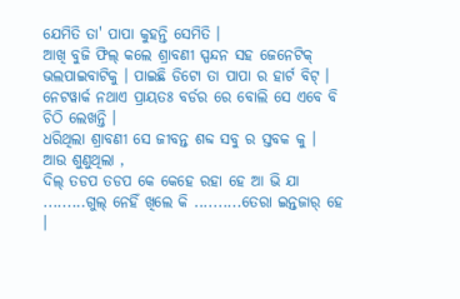ଯେମିତି ତା' ପାପା କୁହନ୍ତି ସେମିତି ।
ଆଖି ବୁଜି ଫିଲ୍ କଲେ ଶ୍ରାବଣୀ ସ୍ପନ୍ଦନ ସହ ଜେନେଟିକ୍ ଭଲପାଇବାଟିକୁ । ପାଇଛି ଡିଟୋ ତା ପାପା ର ହାର୍ଟ ବିଟ୍ ।
ନେଟୱାର୍କ ନଥାଏ ପ୍ରାୟତଃ ବର୍ଡର ରେ ବୋଲି ସେ ଏବେ ବି ଚିଠି ଲେଖନ୍ତି ।
ଧରିଥିଲା ଶ୍ରାବଣୀ ସେ ଜୀବନ୍ତ ଶବ୍ଦ ସବୁ ର ସ୍ତବକ କୁ ।
ଆଉ ଶୁଣୁଥିଲା ,
ଦିଲ୍ ତଡପ ତଡପ କେ କେହେ ରହା ହେ ଆ ଭି ଯା
.........ଗୁଲ୍ ନେହିଁ ଖିଲେ କି ..........ତେରା ଇନ୍ତଜାର୍ ହେ ।